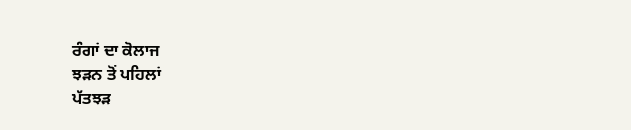ਰੰਗਾਂ ਦਾ ਕੋਲਾਜ
ਝੜਨ ਤੋਂ ਪਹਿਲਾਂ
ਪੱਤਝੜ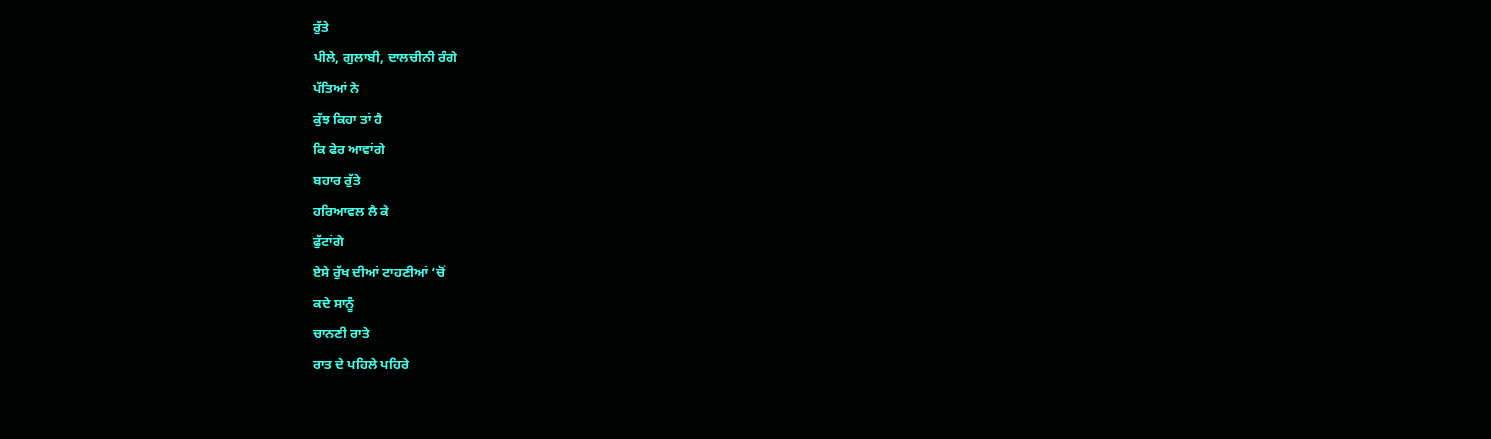ਰੁੱਤੇ
ਪੀਲੇ, ਗੁਲਾਬੀ, ਦਾਲਚੀਨੀ ਰੰਗੇ
ਪੱਤਿਆਂ ਨੇ
ਕੁੱਝ ਕਿਹਾ ਤਾਂ ਹੈ
ਕਿ ਫੇਰ ਆਵਾਂਗੇ
ਬਹਾਰ ਰੁੱਤੇ
ਹਰਿਆਵਲ ਲੈ ਕੇ
ਫੁੱਟਾਂਗੇ
ਏਸੇ ਰੁੱਖ ਦੀਆਂ ਟਾਹਣੀਆਂ ‘ਚੋਂ
ਕਦੇ ਸਾਨੂੰ
ਚਾਨਣੀ ਰਾਤੇ
ਰਾਤ ਦੇ ਪਹਿਲੇ ਪਹਿਰੇ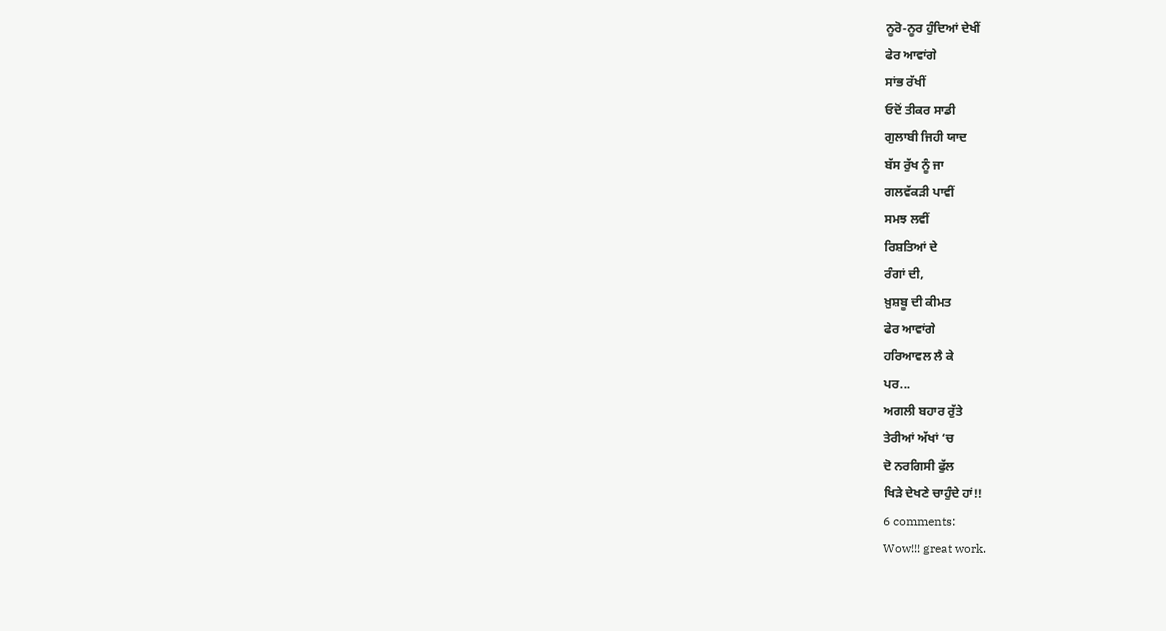ਨੂਰੋ-ਨੂਰ ਹੁੰਦਿਆਂ ਦੇਖੀਂ
ਫੇਰ ਆਵਾਂਗੇ
ਸਾਂਭ ਰੱਖੀਂ
ਓਦੋਂ ਤੀਕਰ ਸਾਡੀ
ਗੁਲਾਬੀ ਜਿਹੀ ਯਾਦ
ਬੱਸ ਰੁੱਖ ਨੂੰ ਜਾ
ਗਲਵੱਕੜੀ ਪਾਵੀਂ
ਸਮਝ ਲਵੀਂ
ਰਿਸ਼ਤਿਆਂ ਦੇ
ਰੰਗਾਂ ਦੀ,
ਖ਼ੁਸ਼ਬੂ ਦੀ ਕੀਮਤ
ਫੇਰ ਆਵਾਂਗੇ
ਹਰਿਆਵਲ ਲੈ ਕੇ
ਪਰ...
ਅਗਲੀ ਬਹਾਰ ਰੁੱਤੇ
ਤੇਰੀਆਂ ਅੱਖਾਂ ‘ਚ
ਦੋ ਨਰਗਿਸੀ ਫੁੱਲ
ਖਿੜੇ ਦੇਖਣੇ ਚਾਹੁੰਦੇ ਹਾਂ!!
6 comments:
Wow!!! great work.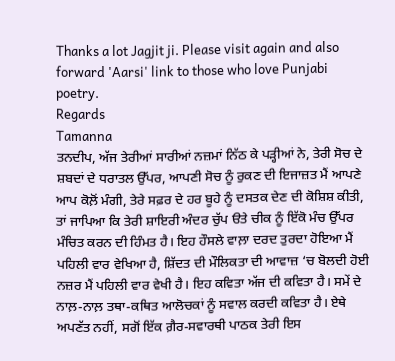Thanks a lot Jagjit ji. Please visit again and also forward 'Aarsi' link to those who love Punjabi poetry.
Regards
Tamanna
ਤਨਦੀਪ, ਅੱਜ ਤੇਰੀਆਂ ਸਾਰੀਆਂ ਨਜ਼ਮਾਂ ਨਿੱਠ ਕੇ ਪੜ੍ਹੀਆਂ ਨੇ, ਤੇਰੀ ਸੋਚ ਦੇ ਸ਼ਬਦਾਂ ਦੇ ਧਰਾਤਲ ਉੱਪਰ, ਆਪਣੀ ਸੋਚ ਨੂੰ ਰੁਕਣ ਦੀ ਇਜਾਜ਼ਤ ਮੈਂ ਆਪਣੇ ਆਪ ਕੋਲ਼ੋਂ ਮੰਗੀ, ਤੇਰੇ ਸਫ਼ਰ ਦੇ ਹਰ ਬੂਹੇ ਨੂੰ ਦਸਤਕ ਦੇਣ ਦੀ ਕੋਸ਼ਿਸ਼ ਕੀਤੀ, ਤਾਂ ਜਾਪਿਆ ਕਿ ਤੇਰੀ ਸ਼ਾਇਰੀ ਅੰਦਰ ਚੁੱਪ ੳਤੇ ਚੀਕ ਨੂੰ ਇੱਕੋ ਮੰਚ ਉੱਪਰ ਮੰਚਿਤ ਕਰਨ ਦੀ ਹਿੰਮਤ ਹੈ। ਇਹ ਹੌਸਲੇ ਵਾਲ਼ਾ ਦਰਦ ਤੁਰਦਾ ਹੋਇਆ ਮੈਂ ਪਹਿਲੀ ਵਾਰ ਵੇਖਿਆ ਹੈ, ਸ਼ਿੱਦਤ ਦੀ ਮੌਲਿਕਤਾ ਦੀ ਆਵਾਜ਼ ‘ਚ ਬੋਲਦੀ ਹੋਈ ਨਜ਼ਰ ਮੈਂ ਪਹਿਲੀ ਵਾਰ ਵੇਖੀ ਹੈ। ਇਹ ਕਵਿਤਾ ਅੱਜ ਦੀ ਕਵਿਤਾ ਹੈ। ਸਮੇਂ ਦੇ ਨਾਲ਼-ਨਾਲ਼ ਤਥਾ-ਕਥਿਤ ਆਲੋਚਕਾਂ ਨੂੰ ਸਵਾਲ ਕਰਦੀ ਕਵਿਤਾ ਹੈ। ਏਥੇ ਅਪਣੱਤ ਨਹੀਂ, ਸਗੋਂ ਇੱਕ ਗ਼ੈਰ-ਸਵਾਰਥੀ ਪਾਠਕ ਤੇਰੀ ਇਸ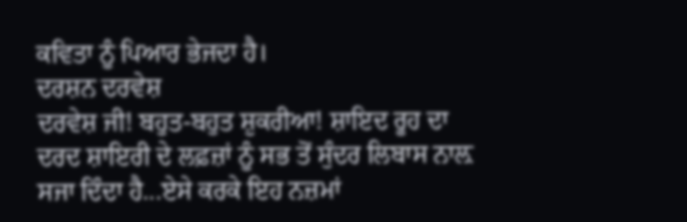ਕਵਿਤਾ ਨੂੰ ਪਿਆਰ ਭੇਜਦਾ ਹੈ।
ਦਰਸ਼ਨ ਦਰਵੇਸ਼
ਦਰਵੇਸ਼ ਜੀ! ਬਹੁਤ-ਬਹੁਤ ਸ਼ੁਕਰੀਆ! ਸ਼ਾਇਦ ਰੂਹ ਦਾ ਦਰਦ ਸ਼ਾਇਰੀ ਦੇ ਲਫ਼ਜ਼ਾਂ ਨੂੰ ਸਭ ਤੋਂ ਸੁੰਦਰ ਲਿਬਾਸ ਨਾਲ਼ ਸਜਾ ਦਿੰਦਾ ਹੈ...ਏਸੇ ਕਰਕੇ ਇਹ ਨਜ਼ਮਾਂ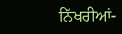ਨਿੱਖਰੀਆਂ-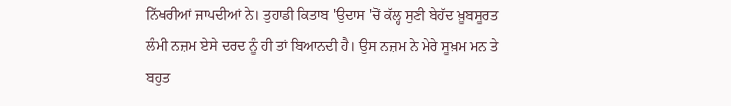ਨਿੱਖਰੀਆਂ ਜਾਪਦੀਆਂ ਨੇ। ਤੁਹਾਡੀ ਕਿਤਾਬ 'ਉਦਾਸ 'ਚੋਂ ਕੱਲ੍ਹ ਸੁਣੀ ਬੇਹੱਦ ਖ਼ੂਬਸੂਰਤ ਲੰਮੀ ਨਜ਼ਮ ਏਸੇ ਦਰਦ ਨੂੰ ਹੀ ਤਾਂ ਬਿਆਨਦੀ ਹੈ। ਉਸ ਨਜ਼ਮ ਨੇ ਮੇਰੇ ਸੂਖ਼ਮ ਮਨ ਤੇ ਬਹੁਤ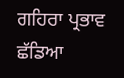ਗਹਿਰਾ ਪ੍ਰਭਾਵ ਛੱਡਿਆ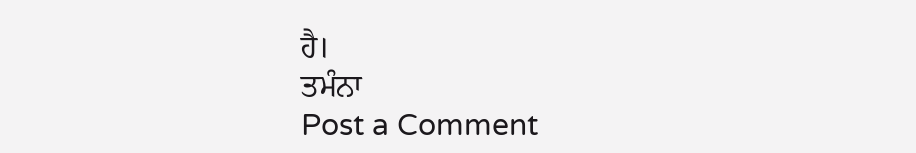ਹੈ।
ਤਮੰਨਾ
Post a Comment